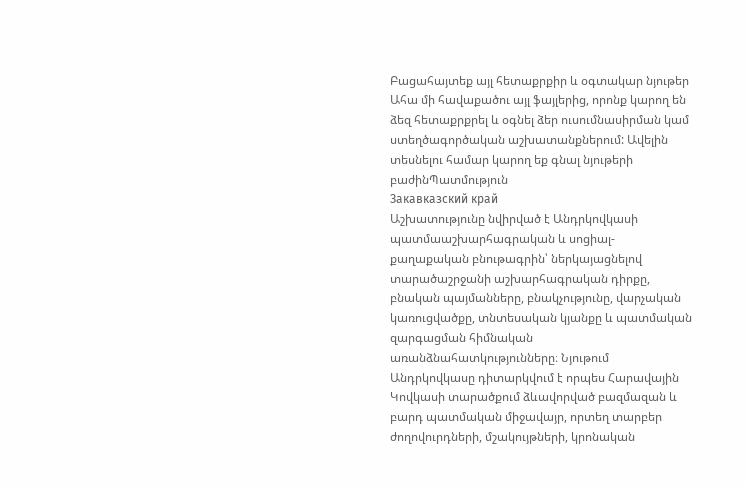Բացահայտեք այլ հետաքրքիր և օգտակար նյութեր
Ահա մի հավաքածու այլ ֆայլերից, որոնք կարող են ձեզ հետաքրքրել և օգնել ձեր ուսումնասիրման կամ ստեղծագործական աշխատանքներում: Ավելին տեսնելու համար կարող եք գնալ նյութերի բաժինՊատմություն
Закавказский край
Աշխատությունը նվիրված է Անդրկովկասի պատմաաշխարհագրական և սոցիալ-քաղաքական բնութագրին՝ ներկայացնելով տարածաշրջանի աշխարհագրական դիրքը, բնական պայմանները, բնակչությունը, վարչական կառուցվածքը, տնտեսական կյանքը և պատմական զարգացման հիմնական առանձնահատկությունները։ Նյութում Անդրկովկասը դիտարկվում է որպես Հարավային Կովկասի տարածքում ձևավորված բազմազան և բարդ պատմական միջավայր, որտեղ տարբեր ժողովուրդների, մշակույթների, կրոնական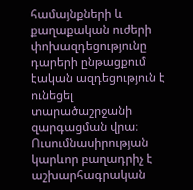համայնքների և քաղաքական ուժերի փոխազդեցությունը դարերի ընթացքում էական ազդեցություն է ունեցել տարածաշրջանի զարգացման վրա։ Ուսումնասիրության կարևոր բաղադրիչ է աշխարհագրական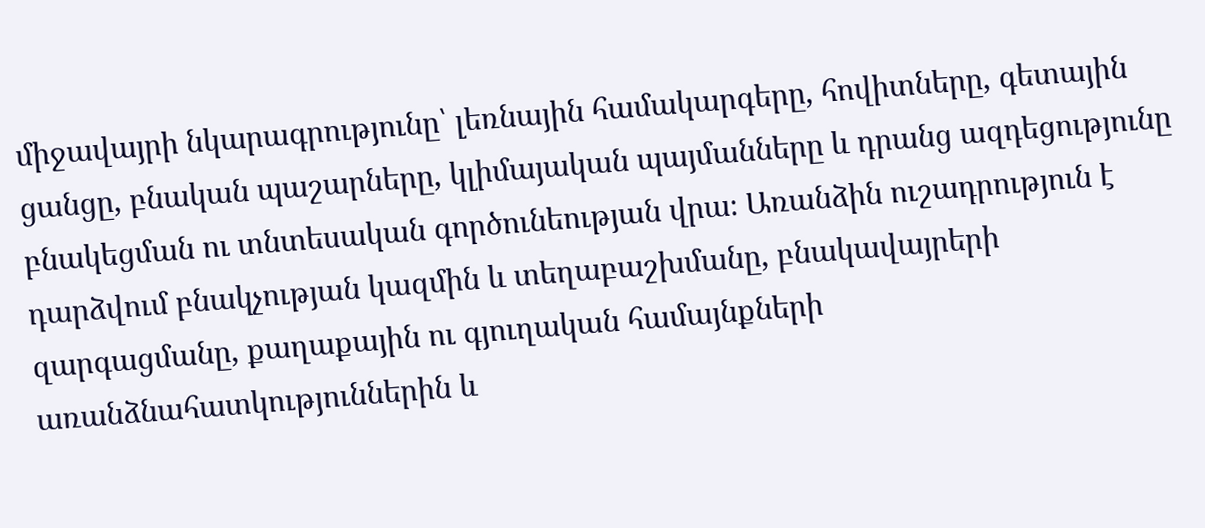միջավայրի նկարագրությունը՝ լեռնային համակարգերը, հովիտները, գետային ցանցը, բնական պաշարները, կլիմայական պայմանները և դրանց ազդեցությունը բնակեցման ու տնտեսական գործունեության վրա։ Առանձին ուշադրություն է դարձվում բնակչության կազմին և տեղաբաշխմանը, բնակավայրերի զարգացմանը, քաղաքային ու գյուղական համայնքների առանձնահատկություններին և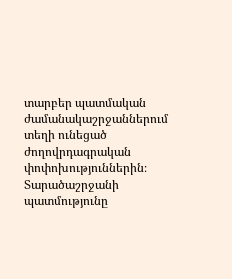տարբեր պատմական ժամանակաշրջաններում տեղի ունեցած ժողովրդագրական փոփոխություններին։ Տարածաշրջանի պատմությունը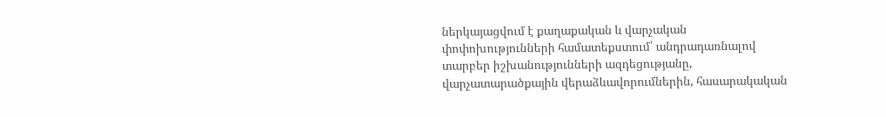ներկայացվում է քաղաքական և վարչական փոփոխությունների համատեքստում՝ անդրադառնալով տարբեր իշխանությունների ազդեցությանը, վարչատարածքային վերաձևավորումներին, հասարակական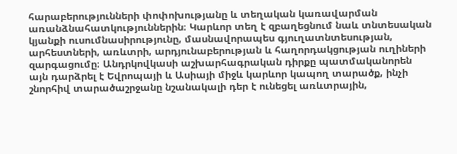հարաբերությունների փոփոխությանը և տեղական կառավարման առանձնահատկություններին։ Կարևոր տեղ է զբաղեցնում նաև տնտեսական կյանքի ուսումնասիրությունը, մասնավորապես գյուղատնտեսության, արհեստների, առևտրի, արդյունաբերության և հաղորդակցության ուղիների զարգացումը։ Անդրկովկասի աշխարհագրական դիրքը պատմականորեն այն դարձրել է Եվրոպայի և Ասիայի միջև կարևոր կապող տարածք, ինչի շնորհիվ տարածաշրջանը նշանակալի դեր է ունեցել առևտրային,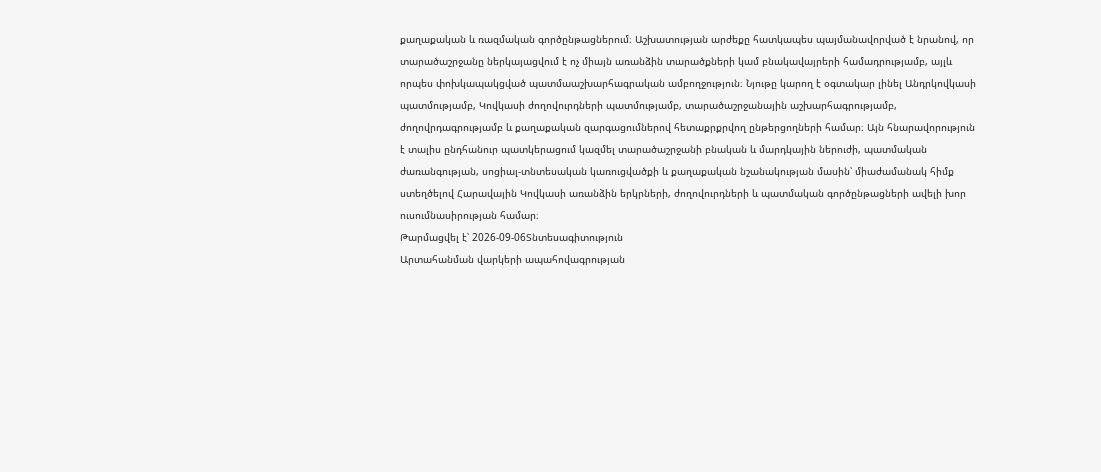քաղաքական և ռազմական գործընթացներում։ Աշխատության արժեքը հատկապես պայմանավորված է նրանով, որ տարածաշրջանը ներկայացվում է ոչ միայն առանձին տարածքների կամ բնակավայրերի համադրությամբ, այլև որպես փոխկապակցված պատմաաշխարհագրական ամբողջություն։ Նյութը կարող է օգտակար լինել Անդրկովկասի պատմությամբ, Կովկասի ժողովուրդների պատմությամբ, տարածաշրջանային աշխարհագրությամբ, ժողովրդագրությամբ և քաղաքական զարգացումներով հետաքրքրվող ընթերցողների համար։ Այն հնարավորություն է տալիս ընդհանուր պատկերացում կազմել տարածաշրջանի բնական և մարդկային ներուժի, պատմական ժառանգության, սոցիալ-տնտեսական կառուցվածքի և քաղաքական նշանակության մասին՝ միաժամանակ հիմք ստեղծելով Հարավային Կովկասի առանձին երկրների, ժողովուրդների և պատմական գործընթացների ավելի խոր ուսումնասիրության համար։
Թարմացվել է՝ 2026-09-06Տնտեսագիտություն
Արտահանման վարկերի ապահովագրության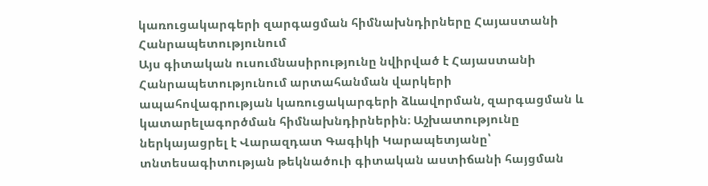կառուցակարգերի զարգացման հիմնախնդիրները Հայաստանի Հանրապետությունում
Այս գիտական ուսումնասիրությունը նվիրված է Հայաստանի Հանրապետությունում արտահանման վարկերի ապահովագրության կառուցակարգերի ձևավորման, զարգացման և կատարելագործման հիմնախնդիրներին։ Աշխատությունը ներկայացրել է Վարազդատ Գագիկի Կարապետյանը՝ տնտեսագիտության թեկնածուի գիտական աստիճանի հայցման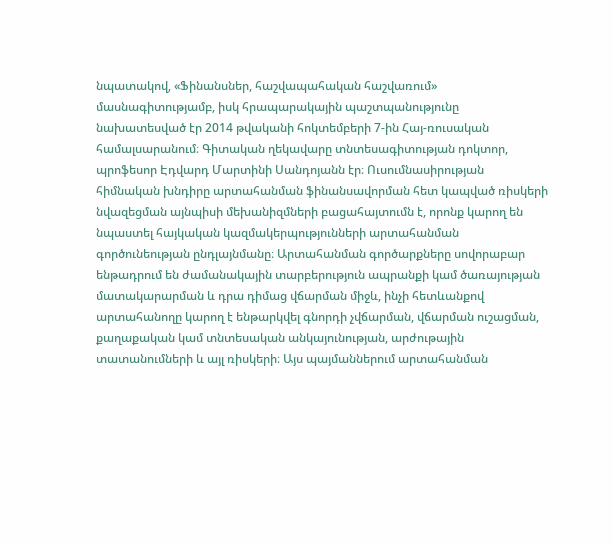նպատակով, «Ֆինանսներ, հաշվապահական հաշվառում» մասնագիտությամբ, իսկ հրապարակային պաշտպանությունը նախատեսված էր 2014 թվականի հոկտեմբերի 7-ին Հայ-ռուսական համալսարանում։ Գիտական ղեկավարը տնտեսագիտության դոկտոր, պրոֆեսոր Էդվարդ Մարտինի Սանդոյանն էր։ Ուսումնասիրության հիմնական խնդիրը արտահանման ֆինանսավորման հետ կապված ռիսկերի նվազեցման այնպիսի մեխանիզմների բացահայտումն է, որոնք կարող են նպաստել հայկական կազմակերպությունների արտահանման գործունեության ընդլայնմանը։ Արտահանման գործարքները սովորաբար ենթադրում են ժամանակային տարբերություն ապրանքի կամ ծառայության մատակարարման և դրա դիմաց վճարման միջև, ինչի հետևանքով արտահանողը կարող է ենթարկվել գնորդի չվճարման, վճարման ուշացման, քաղաքական կամ տնտեսական անկայունության, արժութային տատանումների և այլ ռիսկերի։ Այս պայմաններում արտահանման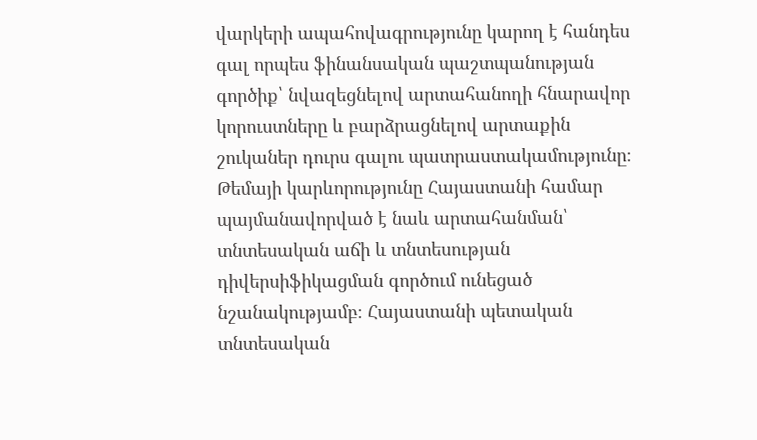վարկերի ապահովագրությունը կարող է հանդես գալ որպես ֆինանսական պաշտպանության գործիք՝ նվազեցնելով արտահանողի հնարավոր կորուստները և բարձրացնելով արտաքին շուկաներ դուրս գալու պատրաստակամությունը։ Թեմայի կարևորությունը Հայաստանի համար պայմանավորված է նաև արտահանման՝ տնտեսական աճի և տնտեսության դիվերսիֆիկացման գործում ունեցած նշանակությամբ։ Հայաստանի պետական տնտեսական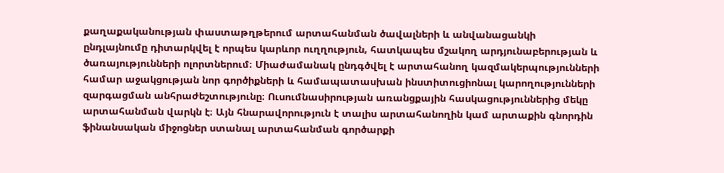քաղաքականության փաստաթղթերում արտահանման ծավալների և անվանացանկի ընդլայնումը դիտարկվել է որպես կարևոր ուղղություն, հատկապես մշակող արդյունաբերության և ծառայությունների ոլորտներում։ Միաժամանակ ընդգծվել է արտահանող կազմակերպությունների համար աջակցության նոր գործիքների և համապատասխան ինստիտուցիոնալ կարողությունների զարգացման անհրաժեշտությունը։ Ուսումնասիրության առանցքային հասկացություններից մեկը արտահանման վարկն է։ Այն հնարավորություն է տալիս արտահանողին կամ արտաքին գնորդին ֆինանսական միջոցներ ստանալ արտահանման գործարքի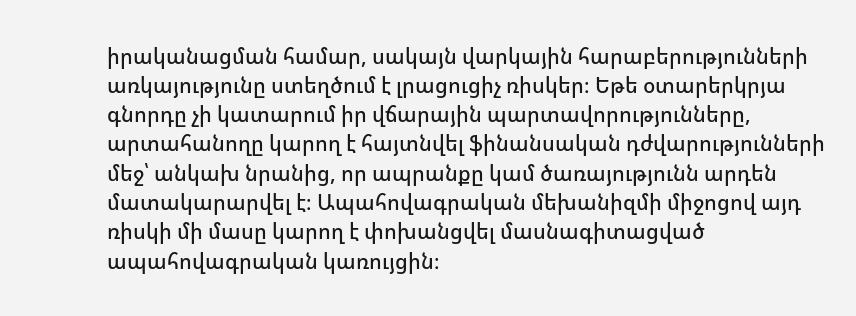իրականացման համար, սակայն վարկային հարաբերությունների առկայությունը ստեղծում է լրացուցիչ ռիսկեր։ Եթե օտարերկրյա գնորդը չի կատարում իր վճարային պարտավորությունները, արտահանողը կարող է հայտնվել ֆինանսական դժվարությունների մեջ՝ անկախ նրանից, որ ապրանքը կամ ծառայությունն արդեն մատակարարվել է։ Ապահովագրական մեխանիզմի միջոցով այդ ռիսկի մի մասը կարող է փոխանցվել մասնագիտացված ապահովագրական կառույցին։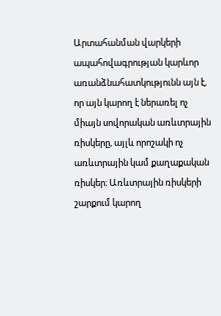Արտահանման վարկերի ապահովագրության կարևոր առանձնահատկությունն այն է, որ այն կարող է ներառել ոչ միայն սովորական առևտրային ռիսկերը, այլև որոշակի ոչ առևտրային կամ քաղաքական ռիսկեր։ Առևտրային ռիսկերի շարքում կարող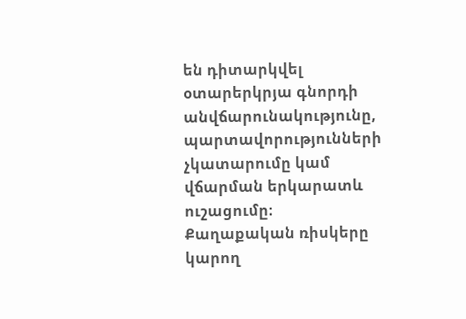են դիտարկվել օտարերկրյա գնորդի անվճարունակությունը, պարտավորությունների չկատարումը կամ վճարման երկարատև ուշացումը։ Քաղաքական ռիսկերը կարող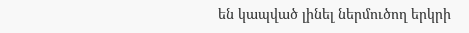են կապված լինել ներմուծող երկրի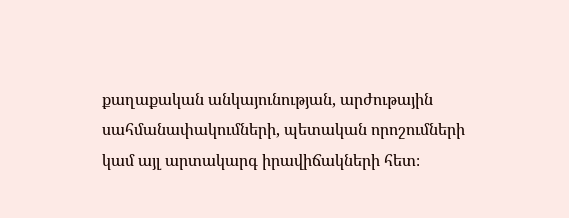քաղաքական անկայունության, արժութային սահմանափակումների, պետական որոշումների կամ այլ արտակարգ իրավիճակների հետ։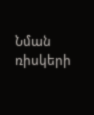Նման ռիսկերի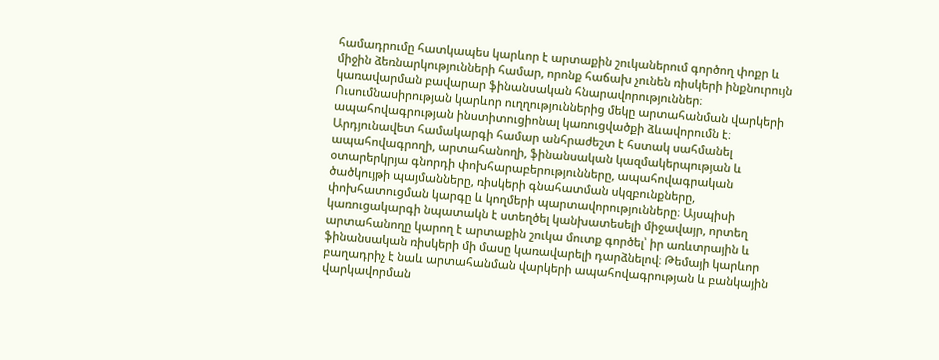համադրումը հատկապես կարևոր է արտաքին շուկաներում գործող փոքր և միջին ձեռնարկությունների համար, որոնք հաճախ չունեն ռիսկերի ինքնուրույն կառավարման բավարար ֆինանսական հնարավորություններ։ Ուսումնասիրության կարևոր ուղղություններից մեկը արտահանման վարկերի ապահովագրության ինստիտուցիոնալ կառուցվածքի ձևավորումն է։ Արդյունավետ համակարգի համար անհրաժեշտ է հստակ սահմանել ապահովագրողի, արտահանողի, ֆինանսական կազմակերպության և օտարերկրյա գնորդի փոխհարաբերությունները, ապահովագրական ծածկույթի պայմանները, ռիսկերի գնահատման սկզբունքները, փոխհատուցման կարգը և կողմերի պարտավորությունները։ Այսպիսի կառուցակարգի նպատակն է ստեղծել կանխատեսելի միջավայր, որտեղ արտահանողը կարող է արտաքին շուկա մուտք գործել՝ իր առևտրային և ֆինանսական ռիսկերի մի մասը կառավարելի դարձնելով։ Թեմայի կարևոր բաղադրիչ է նաև արտահանման վարկերի ապահովագրության և բանկային վարկավորման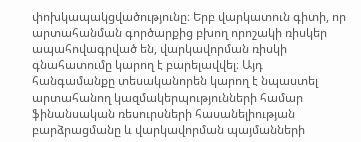փոխկապակցվածությունը։ Երբ վարկատուն գիտի, որ արտահանման գործարքից բխող որոշակի ռիսկեր ապահովագրված են, վարկավորման ռիսկի գնահատումը կարող է բարելավվել։ Այդ հանգամանքը տեսականորեն կարող է նպաստել արտահանող կազմակերպությունների համար ֆինանսական ռեսուրսների հասանելիության բարձրացմանը և վարկավորման պայմանների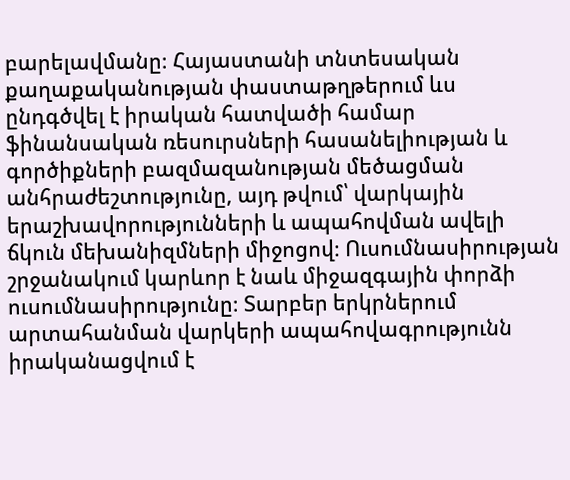բարելավմանը։ Հայաստանի տնտեսական քաղաքականության փաստաթղթերում ևս ընդգծվել է իրական հատվածի համար ֆինանսական ռեսուրսների հասանելիության և գործիքների բազմազանության մեծացման անհրաժեշտությունը, այդ թվում՝ վարկային երաշխավորությունների և ապահովման ավելի ճկուն մեխանիզմների միջոցով։ Ուսումնասիրության շրջանակում կարևոր է նաև միջազգային փորձի ուսումնասիրությունը։ Տարբեր երկրներում արտահանման վարկերի ապահովագրությունն իրականացվում է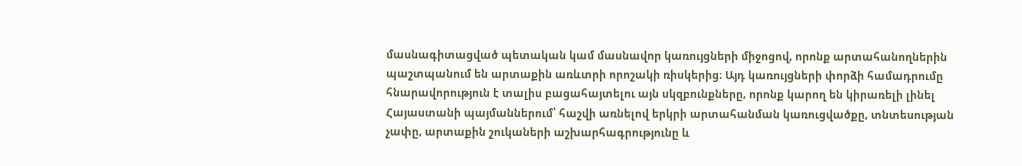մասնագիտացված պետական կամ մասնավոր կառույցների միջոցով, որոնք արտահանողներին պաշտպանում են արտաքին առևտրի որոշակի ռիսկերից։ Այդ կառույցների փորձի համադրումը հնարավորություն է տալիս բացահայտելու այն սկզբունքները, որոնք կարող են կիրառելի լինել Հայաստանի պայմաններում՝ հաշվի առնելով երկրի արտահանման կառուցվածքը, տնտեսության չափը, արտաքին շուկաների աշխարհագրությունը և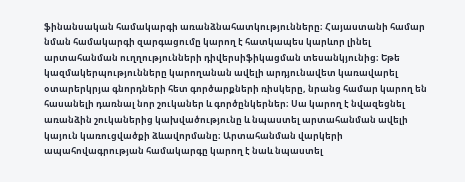ֆինանսական համակարգի առանձնահատկությունները։ Հայաստանի համար նման համակարգի զարգացումը կարող է հատկապես կարևոր լինել արտահանման ուղղությունների դիվերսիֆիկացման տեսանկյունից։ Եթե կազմակերպությունները կարողանան ավելի արդյունավետ կառավարել օտարերկրյա գնորդների հետ գործարքների ռիսկերը, նրանց համար կարող են հասանելի դառնալ նոր շուկաներ և գործընկերներ։ Սա կարող է նվազեցնել առանձին շուկաներից կախվածությունը և նպաստել արտահանման ավելի կայուն կառուցվածքի ձևավորմանը։ Արտահանման վարկերի ապահովագրության համակարգը կարող է նաև նպաստել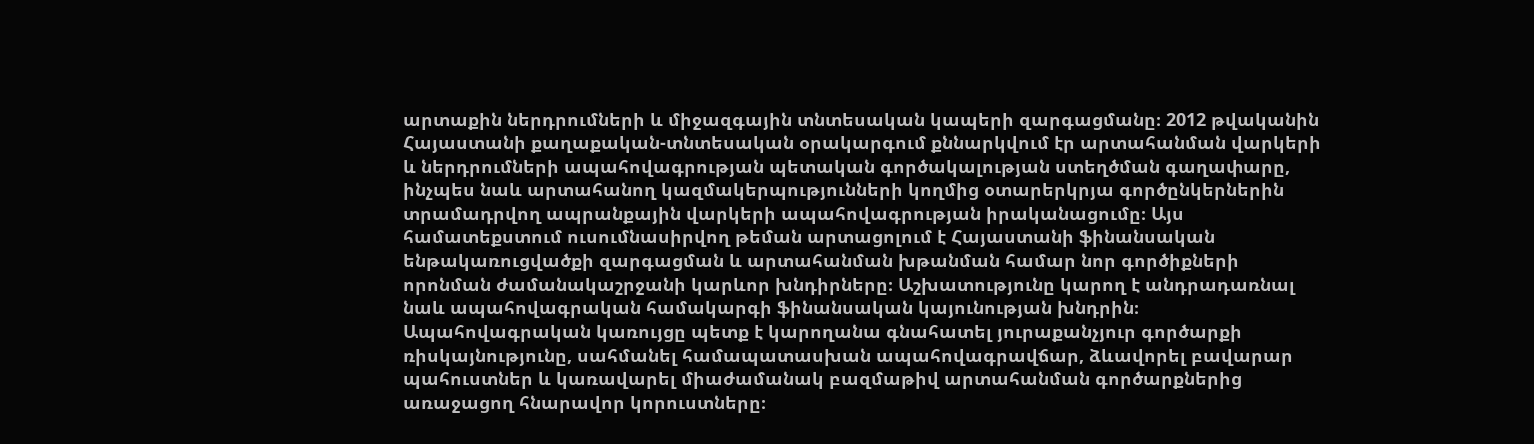արտաքին ներդրումների և միջազգային տնտեսական կապերի զարգացմանը։ 2012 թվականին Հայաստանի քաղաքական-տնտեսական օրակարգում քննարկվում էր արտահանման վարկերի և ներդրումների ապահովագրության պետական գործակալության ստեղծման գաղափարը, ինչպես նաև արտահանող կազմակերպությունների կողմից օտարերկրյա գործընկերներին տրամադրվող ապրանքային վարկերի ապահովագրության իրականացումը։ Այս համատեքստում ուսումնասիրվող թեման արտացոլում է Հայաստանի ֆինանսական ենթակառուցվածքի զարգացման և արտահանման խթանման համար նոր գործիքների որոնման ժամանակաշրջանի կարևոր խնդիրները։ Աշխատությունը կարող է անդրադառնալ նաև ապահովագրական համակարգի ֆինանսական կայունության խնդրին։ Ապահովագրական կառույցը պետք է կարողանա գնահատել յուրաքանչյուր գործարքի ռիսկայնությունը, սահմանել համապատասխան ապահովագրավճար, ձևավորել բավարար պահուստներ և կառավարել միաժամանակ բազմաթիվ արտահանման գործարքներից առաջացող հնարավոր կորուստները։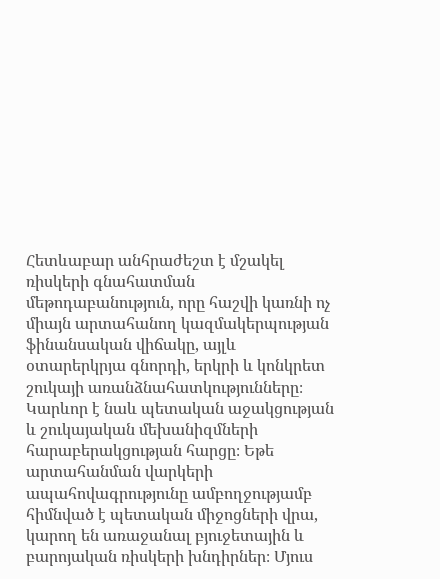Հետևաբար անհրաժեշտ է մշակել ռիսկերի գնահատման մեթոդաբանություն, որը հաշվի կառնի ոչ միայն արտահանող կազմակերպության ֆինանսական վիճակը, այլև օտարերկրյա գնորդի, երկրի և կոնկրետ շուկայի առանձնահատկությունները։ Կարևոր է նաև պետական աջակցության և շուկայական մեխանիզմների հարաբերակցության հարցը։ Եթե արտահանման վարկերի ապահովագրությունը ամբողջությամբ հիմնված է պետական միջոցների վրա, կարող են առաջանալ բյուջետային և բարոյական ռիսկերի խնդիրներ։ Մյուս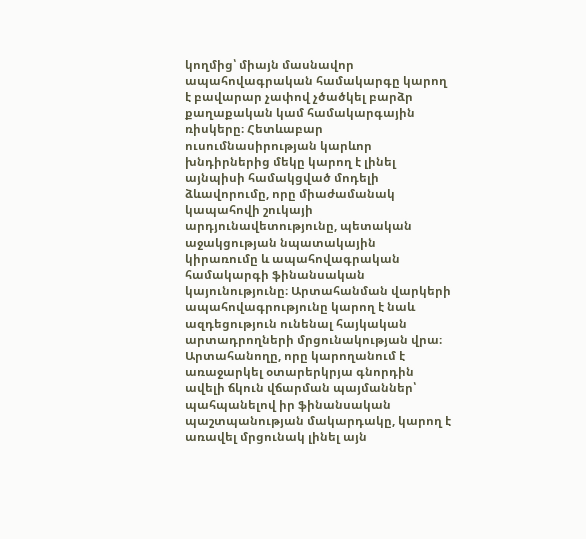կողմից՝ միայն մասնավոր ապահովագրական համակարգը կարող է բավարար չափով չծածկել բարձր քաղաքական կամ համակարգային ռիսկերը։ Հետևաբար ուսումնասիրության կարևոր խնդիրներից մեկը կարող է լինել այնպիսի համակցված մոդելի ձևավորումը, որը միաժամանակ կապահովի շուկայի արդյունավետությունը, պետական աջակցության նպատակային կիրառումը և ապահովագրական համակարգի ֆինանսական կայունությունը։ Արտահանման վարկերի ապահովագրությունը կարող է նաև ազդեցություն ունենալ հայկական արտադրողների մրցունակության վրա։ Արտահանողը, որը կարողանում է առաջարկել օտարերկրյա գնորդին ավելի ճկուն վճարման պայմաններ՝ պահպանելով իր ֆինանսական պաշտպանության մակարդակը, կարող է առավել մրցունակ լինել այն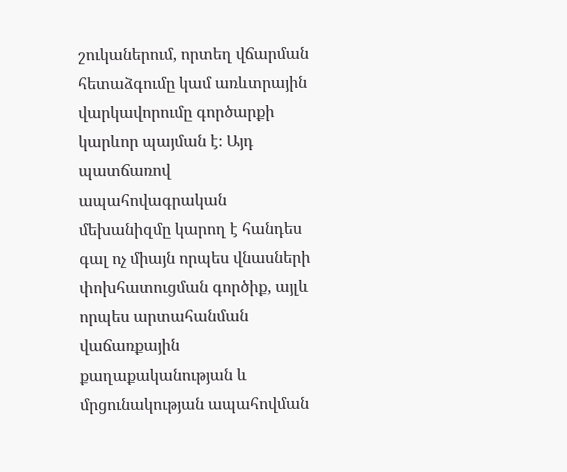շուկաներում, որտեղ վճարման հետաձգումը կամ առևտրային վարկավորումը գործարքի կարևոր պայման է։ Այդ պատճառով ապահովագրական մեխանիզմը կարող է հանդես գալ ոչ միայն որպես վնասների փոխհատուցման գործիք, այլև որպես արտահանման վաճառքային քաղաքականության և մրցունակության ապահովման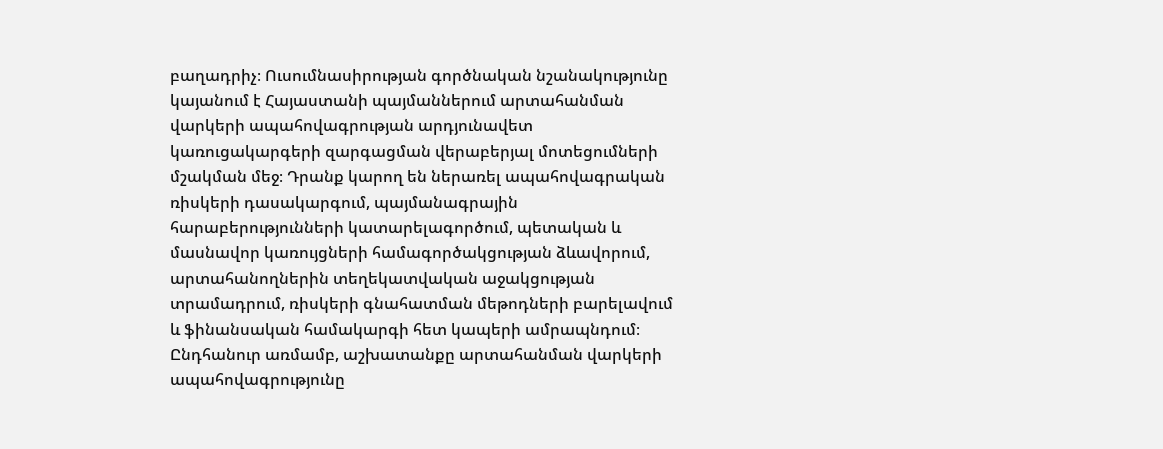բաղադրիչ։ Ուսումնասիրության գործնական նշանակությունը կայանում է Հայաստանի պայմաններում արտահանման վարկերի ապահովագրության արդյունավետ կառուցակարգերի զարգացման վերաբերյալ մոտեցումների մշակման մեջ։ Դրանք կարող են ներառել ապահովագրական ռիսկերի դասակարգում, պայմանագրային հարաբերությունների կատարելագործում, պետական և մասնավոր կառույցների համագործակցության ձևավորում, արտահանողներին տեղեկատվական աջակցության տրամադրում, ռիսկերի գնահատման մեթոդների բարելավում և ֆինանսական համակարգի հետ կապերի ամրապնդում։ Ընդհանուր առմամբ, աշխատանքը արտահանման վարկերի ապահովագրությունը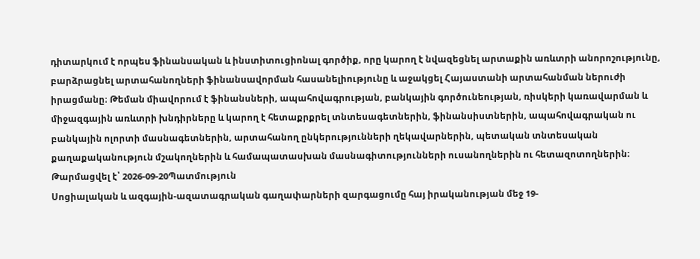դիտարկում է որպես ֆինանսական և ինստիտուցիոնալ գործիք, որը կարող է նվազեցնել արտաքին առևտրի անորոշությունը, բարձրացնել արտահանողների ֆինանսավորման հասանելիությունը և աջակցել Հայաստանի արտահանման ներուժի իրացմանը։ Թեման միավորում է ֆինանսների, ապահովագրության, բանկային գործունեության, ռիսկերի կառավարման և միջազգային առևտրի խնդիրները և կարող է հետաքրքրել տնտեսագետներին, ֆինանսիստներին, ապահովագրական ու բանկային ոլորտի մասնագետներին, արտահանող ընկերությունների ղեկավարներին, պետական տնտեսական քաղաքականություն մշակողներին և համապատասխան մասնագիտությունների ուսանողներին ու հետազոտողներին։
Թարմացվել է՝ 2026-09-20Պատմություն
Սոցիալական և ազգային-ազատագրական գաղափարների զարգացումը հայ իրականության մեջ 19-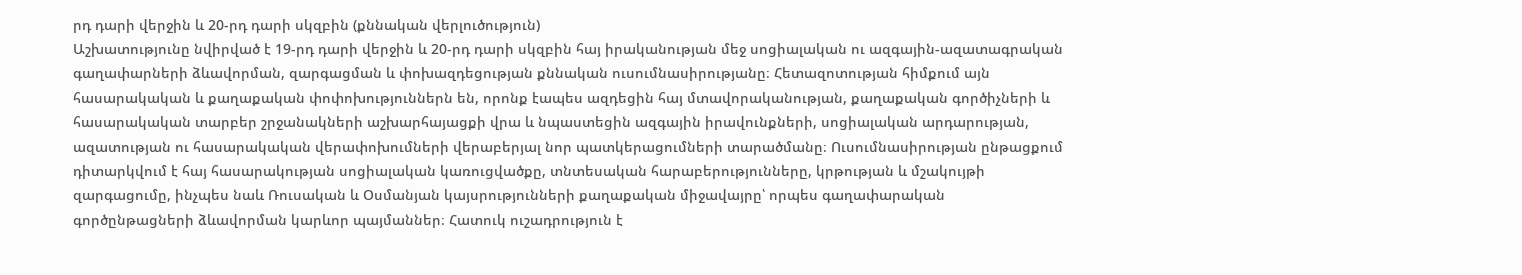րդ դարի վերջին և 20-րդ դարի սկզբին (քննական վերլուծություն)
Աշխատությունը նվիրված է 19-րդ դարի վերջին և 20-րդ դարի սկզբին հայ իրականության մեջ սոցիալական ու ազգային-ազատագրական գաղափարների ձևավորման, զարգացման և փոխազդեցության քննական ուսումնասիրությանը։ Հետազոտության հիմքում այն հասարակական և քաղաքական փոփոխություններն են, որոնք էապես ազդեցին հայ մտավորականության, քաղաքական գործիչների և հասարակական տարբեր շրջանակների աշխարհայացքի վրա և նպաստեցին ազգային իրավունքների, սոցիալական արդարության, ազատության ու հասարակական վերափոխումների վերաբերյալ նոր պատկերացումների տարածմանը։ Ուսումնասիրության ընթացքում դիտարկվում է հայ հասարակության սոցիալական կառուցվածքը, տնտեսական հարաբերությունները, կրթության և մշակույթի զարգացումը, ինչպես նաև Ռուսական և Օսմանյան կայսրությունների քաղաքական միջավայրը՝ որպես գաղափարական գործընթացների ձևավորման կարևոր պայմաններ։ Հատուկ ուշադրություն է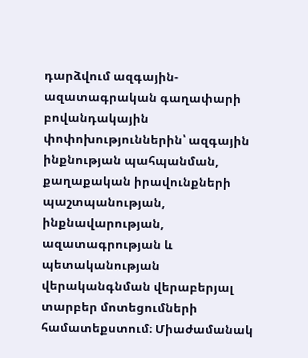դարձվում ազգային-ազատագրական գաղափարի բովանդակային փոփոխություններին՝ ազգային ինքնության պահպանման, քաղաքական իրավունքների պաշտպանության, ինքնավարության, ազատագրության և պետականության վերականգնման վերաբերյալ տարբեր մոտեցումների համատեքստում։ Միաժամանակ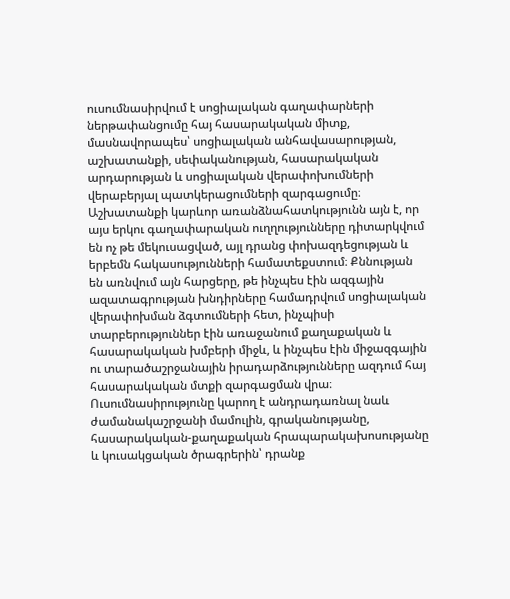ուսումնասիրվում է սոցիալական գաղափարների ներթափանցումը հայ հասարակական միտք, մասնավորապես՝ սոցիալական անհավասարության, աշխատանքի, սեփականության, հասարակական արդարության և սոցիալական վերափոխումների վերաբերյալ պատկերացումների զարգացումը։ Աշխատանքի կարևոր առանձնահատկությունն այն է, որ այս երկու գաղափարական ուղղությունները դիտարկվում են ոչ թե մեկուսացված, այլ դրանց փոխազդեցության և երբեմն հակասությունների համատեքստում։ Քննության են առնվում այն հարցերը, թե ինչպես էին ազգային ազատագրության խնդիրները համադրվում սոցիալական վերափոխման ձգտումների հետ, ինչպիսի տարբերություններ էին առաջանում քաղաքական և հասարակական խմբերի միջև, և ինչպես էին միջազգային ու տարածաշրջանային իրադարձությունները ազդում հայ հասարակական մտքի զարգացման վրա։ Ուսումնասիրությունը կարող է անդրադառնալ նաև ժամանակաշրջանի մամուլին, գրականությանը, հասարակական-քաղաքական հրապարակախոսությանը և կուսակցական ծրագրերին՝ դրանք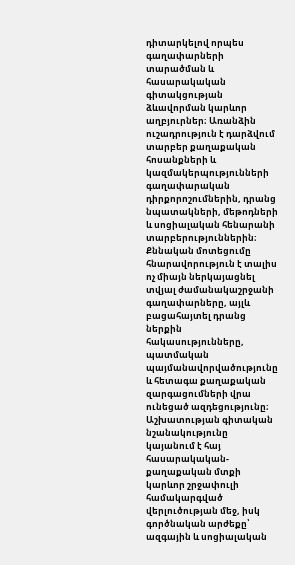դիտարկելով որպես գաղափարների տարածման և հասարակական գիտակցության ձևավորման կարևոր աղբյուրներ։ Առանձին ուշադրություն է դարձվում տարբեր քաղաքական հոսանքների և կազմակերպությունների գաղափարական դիրքորոշումներին, դրանց նպատակների, մեթոդների և սոցիալական հենարանի տարբերություններին։ Քննական մոտեցումը հնարավորություն է տալիս ոչ միայն ներկայացնել տվյալ ժամանակաշրջանի գաղափարները, այլև բացահայտել դրանց ներքին հակասությունները, պատմական պայմանավորվածությունը և հետագա քաղաքական զարգացումների վրա ունեցած ազդեցությունը։ Աշխատության գիտական նշանակությունը կայանում է հայ հասարակական-քաղաքական մտքի կարևոր շրջափուլի համակարգված վերլուծության մեջ, իսկ գործնական արժեքը՝ ազգային և սոցիալական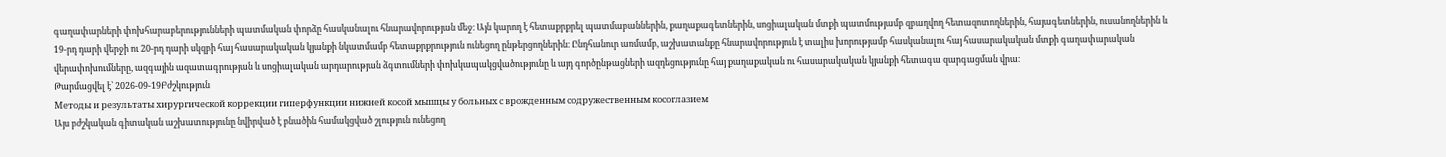գաղափարների փոխհարաբերությունների պատմական փորձը հասկանալու հնարավորության մեջ։ Այն կարող է հետաքրքրել պատմաբաններին, քաղաքագետներին, սոցիալական մտքի պատմությամբ զբաղվող հետազոտողներին, հայագետներին, ուսանողներին և 19-րդ դարի վերջի ու 20-րդ դարի սկզբի հայ հասարակական կյանքի նկատմամբ հետաքրքրություն ունեցող ընթերցողներին։ Ընդհանուր առմամբ, աշխատանքը հնարավորություն է տալիս խորությամբ հասկանալու հայ հասարակական մտքի գաղափարական վերափոխումները, ազգային ազատագրության և սոցիալական արդարության ձգտումների փոխկապակցվածությունը և այդ գործընթացների ազդեցությունը հայ քաղաքական ու հասարակական կյանքի հետագա զարգացման վրա։
Թարմացվել է՝ 2026-09-19Բժշկություն
Методы и результаты хирургической коррекции гиперфункции нижней косой мышцы у больных с врожденным содружественным косоглазием
Այս բժշկական գիտական աշխատությունը նվիրված է բնածին համակցված շլություն ունեցող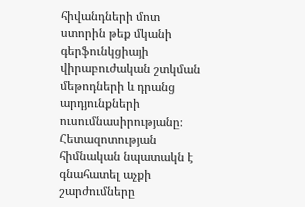հիվանդների մոտ ստորին թեք մկանի գերֆունկցիայի վիրաբուժական շտկման մեթոդների և դրանց արդյունքների ուսումնասիրությանը։ Հետազոտության հիմնական նպատակն է գնահատել աչքի շարժումները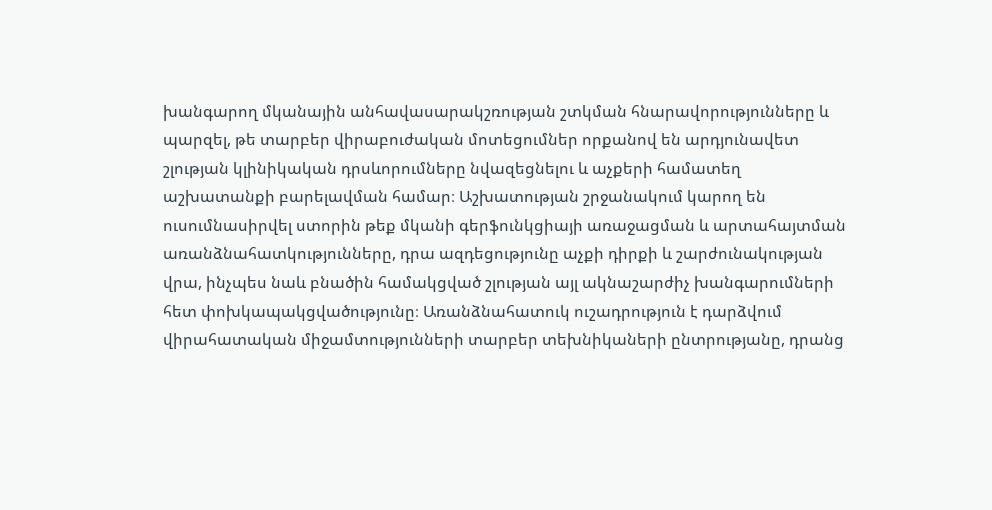խանգարող մկանային անհավասարակշռության շտկման հնարավորությունները և պարզել, թե տարբեր վիրաբուժական մոտեցումներ որքանով են արդյունավետ շլության կլինիկական դրսևորումները նվազեցնելու և աչքերի համատեղ աշխատանքի բարելավման համար։ Աշխատության շրջանակում կարող են ուսումնասիրվել ստորին թեք մկանի գերֆունկցիայի առաջացման և արտահայտման առանձնահատկությունները, դրա ազդեցությունը աչքի դիրքի և շարժունակության վրա, ինչպես նաև բնածին համակցված շլության այլ ակնաշարժիչ խանգարումների հետ փոխկապակցվածությունը։ Առանձնահատուկ ուշադրություն է դարձվում վիրահատական միջամտությունների տարբեր տեխնիկաների ընտրությանը, դրանց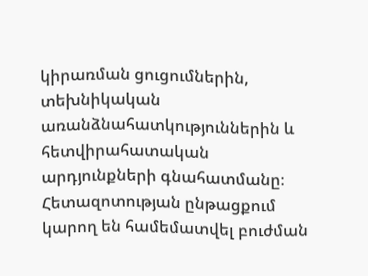կիրառման ցուցումներին, տեխնիկական առանձնահատկություններին և հետվիրահատական արդյունքների գնահատմանը։ Հետազոտության ընթացքում կարող են համեմատվել բուժման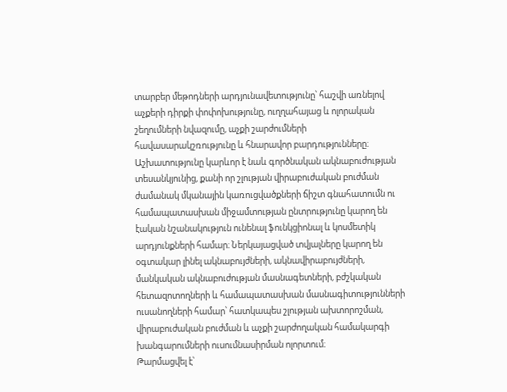տարբեր մեթոդների արդյունավետությունը՝ հաշվի առնելով աչքերի դիրքի փոփոխությունը, ուղղահայաց և ոլորական շեղումների նվազումը, աչքի շարժումների հավասարակշռությունը և հնարավոր բարդությունները։ Աշխատությունը կարևոր է նաև գործնական ակնաբուժության տեսանկյունից, քանի որ շլության վիրաբուժական բուժման ժամանակ մկանային կառուցվածքների ճիշտ գնահատումն ու համապատասխան միջամտության ընտրությունը կարող են էական նշանակություն ունենալ ֆունկցիոնալ և կոսմետիկ արդյունքների համար։ Ներկայացված տվյալները կարող են օգտակար լինել ակնաբույժների, ակնավիրաբույժների, մանկական ակնաբուժության մասնագետների, բժշկական հետազոտողների և համապատասխան մասնագիտությունների ուսանողների համար՝ հատկապես շլության ախտորոշման, վիրաբուժական բուժման և աչքի շարժողական համակարգի խանգարումների ուսումնասիրման ոլորտում։
Թարմացվել է՝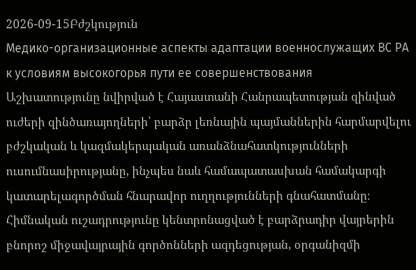2026-09-15Բժշկություն
Медико-организационные аспекты адаптации военнослужащих ВС РА к условиям высокогорья пути ее совершенствования
Աշխատությունը նվիրված է Հայաստանի Հանրապետության զինված ուժերի զինծառայողների՝ բարձր լեռնային պայմաններին հարմարվելու բժշկական և կազմակերպական առանձնահատկությունների ուսումնասիրությանը, ինչպես նաև համապատասխան համակարգի կատարելագործման հնարավոր ուղղությունների գնահատմանը։ Հիմնական ուշադրությունը կենտրոնացված է բարձրադիր վայրերին բնորոշ միջավայրային գործոնների ազդեցության, օրգանիզմի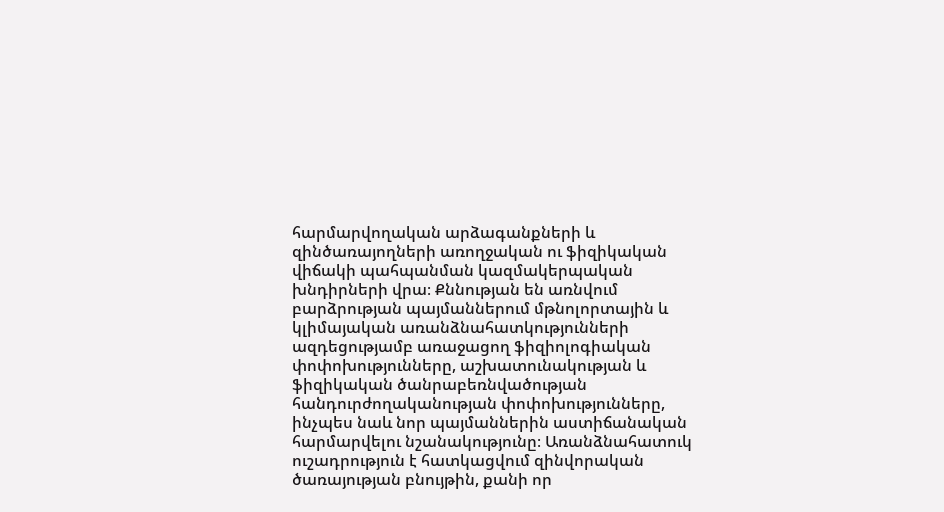հարմարվողական արձագանքների և զինծառայողների առողջական ու ֆիզիկական վիճակի պահպանման կազմակերպական խնդիրների վրա։ Քննության են առնվում բարձրության պայմաններում մթնոլորտային և կլիմայական առանձնահատկությունների ազդեցությամբ առաջացող ֆիզիոլոգիական փոփոխությունները, աշխատունակության և ֆիզիկական ծանրաբեռնվածության հանդուրժողականության փոփոխությունները, ինչպես նաև նոր պայմաններին աստիճանական հարմարվելու նշանակությունը։ Առանձնահատուկ ուշադրություն է հատկացվում զինվորական ծառայության բնույթին, քանի որ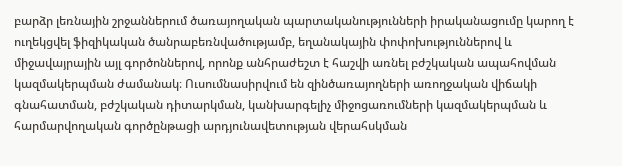բարձր լեռնային շրջաններում ծառայողական պարտականությունների իրականացումը կարող է ուղեկցվել ֆիզիկական ծանրաբեռնվածությամբ, եղանակային փոփոխություններով և միջավայրային այլ գործոններով, որոնք անհրաժեշտ է հաշվի առնել բժշկական ապահովման կազմակերպման ժամանակ։ Ուսումնասիրվում են զինծառայողների առողջական վիճակի գնահատման, բժշկական դիտարկման, կանխարգելիչ միջոցառումների կազմակերպման և հարմարվողական գործընթացի արդյունավետության վերահսկման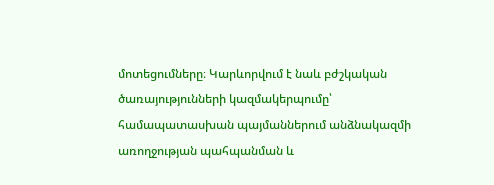մոտեցումները։ Կարևորվում է նաև բժշկական ծառայությունների կազմակերպումը՝ համապատասխան պայմաններում անձնակազմի առողջության պահպանման և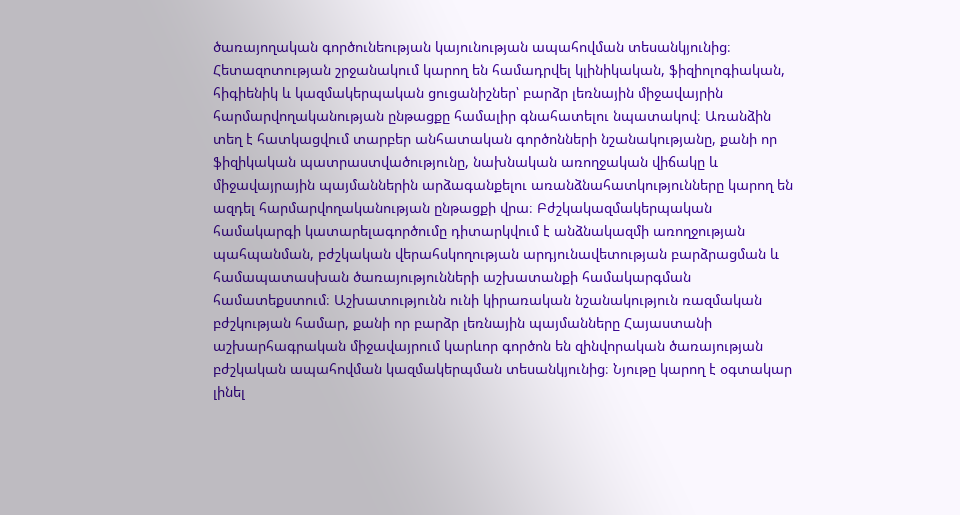ծառայողական գործունեության կայունության ապահովման տեսանկյունից։ Հետազոտության շրջանակում կարող են համադրվել կլինիկական, ֆիզիոլոգիական, հիգիենիկ և կազմակերպական ցուցանիշներ՝ բարձր լեռնային միջավայրին հարմարվողականության ընթացքը համալիր գնահատելու նպատակով։ Առանձին տեղ է հատկացվում տարբեր անհատական գործոնների նշանակությանը, քանի որ ֆիզիկական պատրաստվածությունը, նախնական առողջական վիճակը և միջավայրային պայմաններին արձագանքելու առանձնահատկությունները կարող են ազդել հարմարվողականության ընթացքի վրա։ Բժշկակազմակերպական համակարգի կատարելագործումը դիտարկվում է անձնակազմի առողջության պահպանման, բժշկական վերահսկողության արդյունավետության բարձրացման և համապատասխան ծառայությունների աշխատանքի համակարգման համատեքստում։ Աշխատությունն ունի կիրառական նշանակություն ռազմական բժշկության համար, քանի որ բարձր լեռնային պայմանները Հայաստանի աշխարհագրական միջավայրում կարևոր գործոն են զինվորական ծառայության բժշկական ապահովման կազմակերպման տեսանկյունից։ Նյութը կարող է օգտակար լինել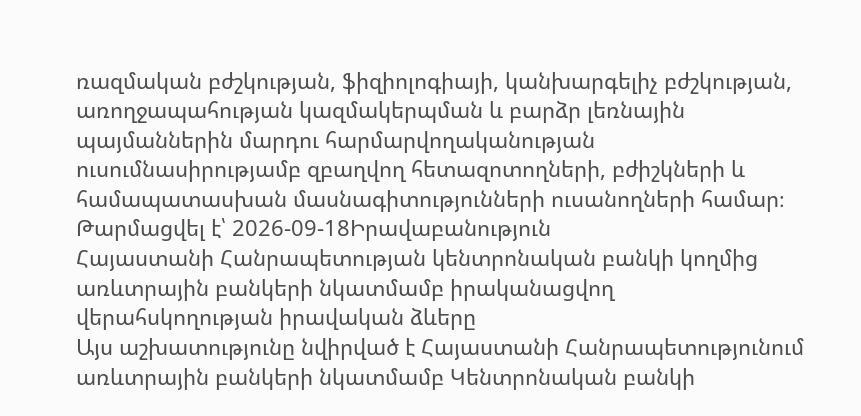ռազմական բժշկության, ֆիզիոլոգիայի, կանխարգելիչ բժշկության, առողջապահության կազմակերպման և բարձր լեռնային պայմաններին մարդու հարմարվողականության ուսումնասիրությամբ զբաղվող հետազոտողների, բժիշկների և համապատասխան մասնագիտությունների ուսանողների համար։
Թարմացվել է՝ 2026-09-18Իրավաբանություն
Հայաստանի Հանրապետության կենտրոնական բանկի կողմից առևտրային բանկերի նկատմամբ իրականացվող վերահսկողության իրավական ձևերը
Այս աշխատությունը նվիրված է Հայաստանի Հանրապետությունում առևտրային բանկերի նկատմամբ Կենտրոնական բանկի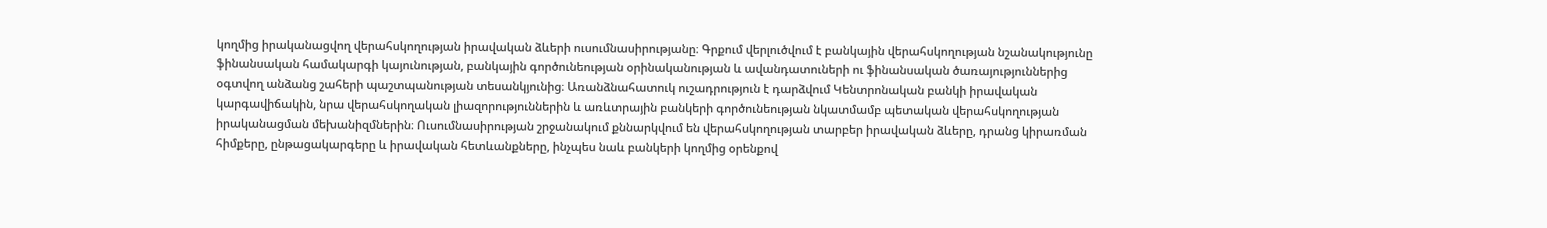կողմից իրականացվող վերահսկողության իրավական ձևերի ուսումնասիրությանը։ Գրքում վերլուծվում է բանկային վերահսկողության նշանակությունը ֆինանսական համակարգի կայունության, բանկային գործունեության օրինականության և ավանդատուների ու ֆինանսական ծառայություններից օգտվող անձանց շահերի պաշտպանության տեսանկյունից։ Առանձնահատուկ ուշադրություն է դարձվում Կենտրոնական բանկի իրավական կարգավիճակին, նրա վերահսկողական լիազորություններին և առևտրային բանկերի գործունեության նկատմամբ պետական վերահսկողության իրականացման մեխանիզմներին։ Ուսումնասիրության շրջանակում քննարկվում են վերահսկողության տարբեր իրավական ձևերը, դրանց կիրառման հիմքերը, ընթացակարգերը և իրավական հետևանքները, ինչպես նաև բանկերի կողմից օրենքով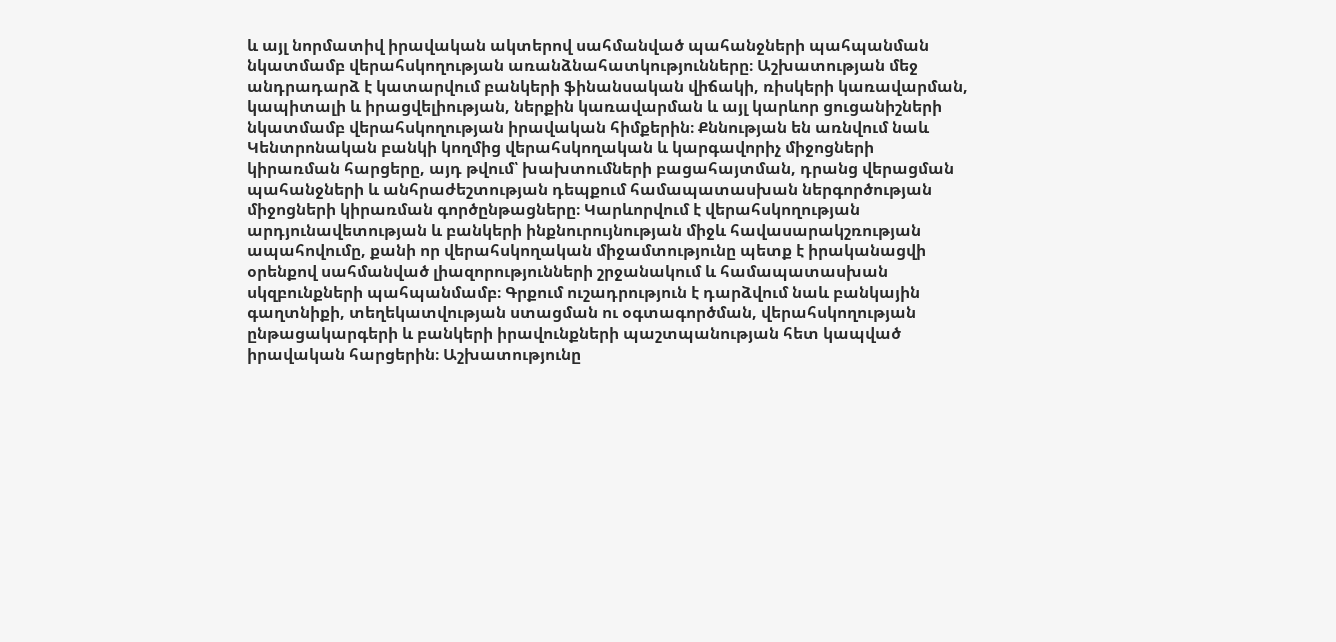և այլ նորմատիվ իրավական ակտերով սահմանված պահանջների պահպանման նկատմամբ վերահսկողության առանձնահատկությունները։ Աշխատության մեջ անդրադարձ է կատարվում բանկերի ֆինանսական վիճակի, ռիսկերի կառավարման, կապիտալի և իրացվելիության, ներքին կառավարման և այլ կարևոր ցուցանիշների նկատմամբ վերահսկողության իրավական հիմքերին։ Քննության են առնվում նաև Կենտրոնական բանկի կողմից վերահսկողական և կարգավորիչ միջոցների կիրառման հարցերը, այդ թվում՝ խախտումների բացահայտման, դրանց վերացման պահանջների և անհրաժեշտության դեպքում համապատասխան ներգործության միջոցների կիրառման գործընթացները։ Կարևորվում է վերահսկողության արդյունավետության և բանկերի ինքնուրույնության միջև հավասարակշռության ապահովումը, քանի որ վերահսկողական միջամտությունը պետք է իրականացվի օրենքով սահմանված լիազորությունների շրջանակում և համապատասխան սկզբունքների պահպանմամբ։ Գրքում ուշադրություն է դարձվում նաև բանկային գաղտնիքի, տեղեկատվության ստացման ու օգտագործման, վերահսկողության ընթացակարգերի և բանկերի իրավունքների պաշտպանության հետ կապված իրավական հարցերին։ Աշխատությունը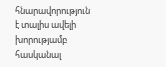հնարավորություն է տալիս ավելի խորությամբ հասկանալ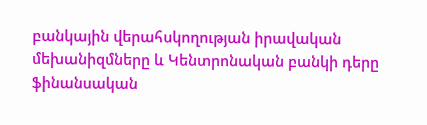բանկային վերահսկողության իրավական մեխանիզմները և Կենտրոնական բանկի դերը ֆինանսական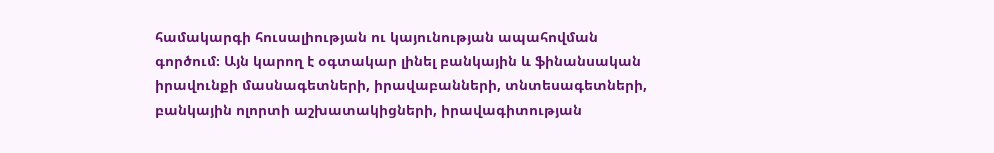համակարգի հուսալիության ու կայունության ապահովման գործում։ Այն կարող է օգտակար լինել բանկային և ֆինանսական իրավունքի մասնագետների, իրավաբանների, տնտեսագետների, բանկային ոլորտի աշխատակիցների, իրավագիտության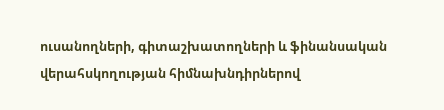ուսանողների, գիտաշխատողների և ֆինանսական վերահսկողության հիմնախնդիրներով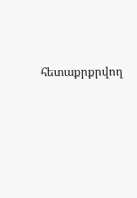հետաքրքրվող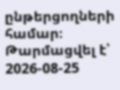ընթերցողների համար։
Թարմացվել է՝ 2026-08-25